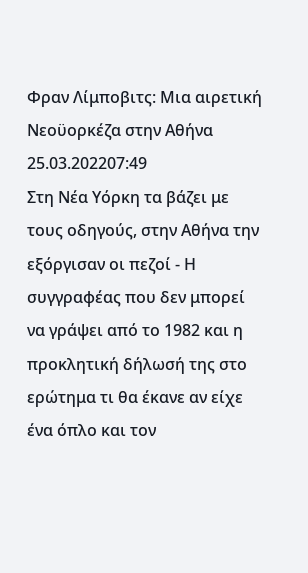Φραν Λίμποβιτς: Μια αιρετική Νεοϋορκέζα στην Αθήνα
25.03.202207:49
Στη Νέα Υόρκη τα βάζει με τους οδηγούς, στην Αθήνα την εξόργισαν οι πεζοί - Η συγγραφέας που δεν μπορεί να γράψει από το 1982 και η προκλητική δήλωσή της στο ερώτημα τι θα έκανε αν είχε ένα όπλο και τον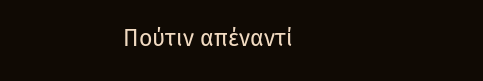Πούτιν απέναντί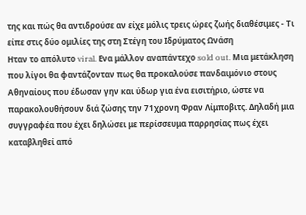της και πώς θα αντιδρούσε αν είχε μόλις τρεις ώρες ζωής διαθέσιμες - Τι είπε στις δύο ομιλίες της στη Στέγη του Ιδρύματος Ωνάση
Hταν το απόλυτο viral. Ενα μάλλον αναπάντεχο sold out. Μια μετάκληση που λίγοι θα φαντάζονταν πως θα προκαλούσε πανδαιμόνιο στους Αθηναίους που έδωσαν γην και ύδωρ για ένα εισιτήριο, ώστε να παρακολουθήσουν διά ζώσης την 71χρονη Φραν Λίμποβιτς. Δηλαδή μια συγγραφέα που έχει δηλώσει με περίσσευμα παρρησίας πως έχει καταβληθεί από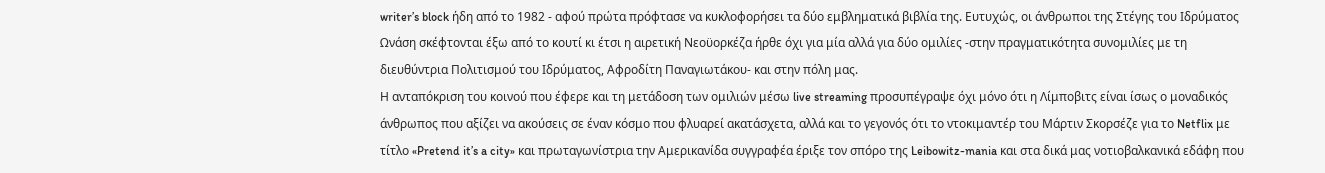writer’s block ήδη από το 1982 - αφού πρώτα πρόφτασε να κυκλοφορήσει τα δύο εμβληματικά βιβλία της. Ευτυχώς, οι άνθρωποι της Στέγης του Ιδρύματος Ωνάση σκέφτονται έξω από το κουτί κι έτσι η αιρετική Νεοϋορκέζα ήρθε όχι για μία αλλά για δύο ομιλίες -στην πραγματικότητα συνομιλίες με τη διευθύντρια Πολιτισμού του Ιδρύματος, Αφροδίτη Παναγιωτάκου- και στην πόλη μας.
Η ανταπόκριση του κοινού που έφερε και τη μετάδοση των ομιλιών μέσω live streaming προσυπέγραψε όχι μόνο ότι η Λίμποβιτς είναι ίσως ο μοναδικός άνθρωπος που αξίζει να ακούσεις σε έναν κόσμο που φλυαρεί ακατάσχετα, αλλά και το γεγονός ότι το ντοκιμαντέρ του Μάρτιν Σκορσέζε για το Netflix με τίτλο «Pretend it’s a city» και πρωταγωνίστρια την Αμερικανίδα συγγραφέα έριξε τον σπόρο της Leibowitz-mania και στα δικά μας νοτιοβαλκανικά εδάφη που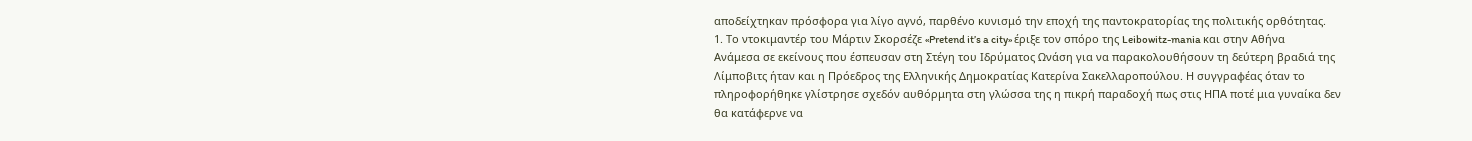αποδείχτηκαν πρόσφορα για λίγο αγνό, παρθένο κυνισμό την εποχή της παντοκρατορίας της πολιτικής ορθότητας.
1. Το ντοκιμαντέρ του Μάρτιν Σκορσέζε «Pretend it’s a city» έριξε τον σπόρο της Leibowitz-mania και στην Αθήνα
Ανάμεσα σε εκείνους που έσπευσαν στη Στέγη του Ιδρύματος Ωνάση για να παρακολουθήσουν τη δεύτερη βραδιά της Λίμποβιτς ήταν και η Πρόεδρος της Ελληνικής Δημοκρατίας Κατερίνα Σακελλαροπούλου. Η συγγραφέας όταν το πληροφορήθηκε γλίστρησε σχεδόν αυθόρμητα στη γλώσσα της η πικρή παραδοχή πως στις ΗΠΑ ποτέ μια γυναίκα δεν θα κατάφερνε να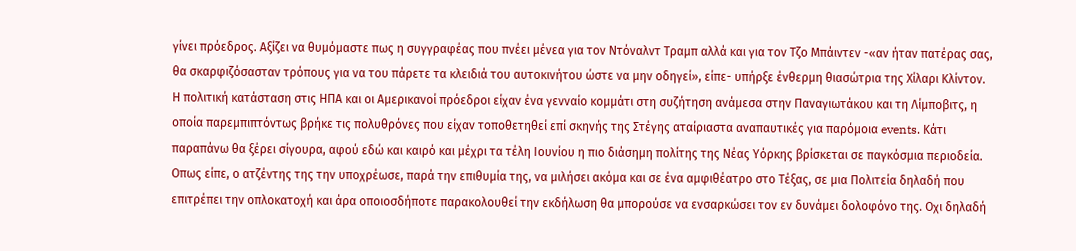γίνει πρόεδρος. Αξίζει να θυμόμαστε πως η συγγραφέας που πνέει μένεα για τον Ντόναλντ Τραμπ αλλά και για τον Τζο Μπάιντεν -«αν ήταν πατέρας σας, θα σκαρφιζόσασταν τρόπους για να του πάρετε τα κλειδιά του αυτοκινήτου ώστε να μην οδηγεί», είπε- υπήρξε ένθερμη θιασώτρια της Χίλαρι Κλίντον. Η πολιτική κατάσταση στις ΗΠΑ και οι Αμερικανοί πρόεδροι είχαν ένα γενναίο κομμάτι στη συζήτηση ανάμεσα στην Παναγιωτάκου και τη Λίμποβιτς, η οποία παρεμπιπτόντως βρήκε τις πολυθρόνες που είχαν τοποθετηθεί επί σκηνής της Στέγης αταίριαστα αναπαυτικές για παρόμοια events. Κάτι παραπάνω θα ξέρει σίγουρα, αφού εδώ και καιρό και μέχρι τα τέλη Ιουνίου η πιο διάσημη πολίτης της Νέας Υόρκης βρίσκεται σε παγκόσμια περιοδεία.
Οπως είπε, ο ατζέντης της την υποχρέωσε, παρά την επιθυμία της, να μιλήσει ακόμα και σε ένα αμφιθέατρο στο Τέξας, σε μια Πολιτεία δηλαδή που επιτρέπει την οπλοκατοχή και άρα οποιοσδήποτε παρακολουθεί την εκδήλωση θα μπορούσε να ενσαρκώσει τον εν δυνάμει δολοφόνο της. Οχι δηλαδή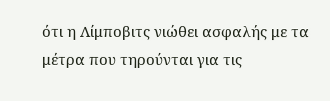ότι η Λίμποβιτς νιώθει ασφαλής με τα μέτρα που τηρούνται για τις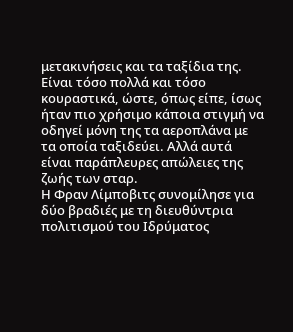μετακινήσεις και τα ταξίδια της. Είναι τόσο πολλά και τόσο κουραστικά, ώστε, όπως είπε, ίσως ήταν πιο χρήσιμο κάποια στιγμή να οδηγεί μόνη της τα αεροπλάνα με τα οποία ταξιδεύει. Αλλά αυτά είναι παράπλευρες απώλειες της ζωής των σταρ.
Η Φραν Λίμποβιτς συνομίλησε για δύο βραδιές με τη διευθύντρια πολιτισμού του Ιδρύματος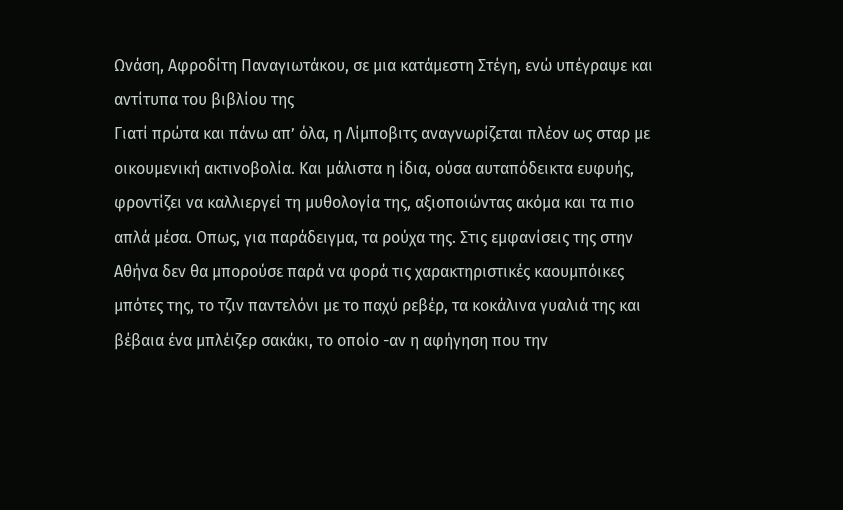Ωνάση, Αφροδίτη Παναγιωτάκου, σε μια κατάμεστη Στέγη, ενώ υπέγραψε και αντίτυπα του βιβλίου της
Γιατί πρώτα και πάνω απ’ όλα, η Λίμποβιτς αναγνωρίζεται πλέον ως σταρ με οικουμενική ακτινοβολία. Και μάλιστα η ίδια, ούσα αυταπόδεικτα ευφυής, φροντίζει να καλλιεργεί τη μυθολογία της, αξιοποιώντας ακόμα και τα πιο απλά μέσα. Οπως, για παράδειγμα, τα ρούχα της. Στις εμφανίσεις της στην Αθήνα δεν θα μπορούσε παρά να φορά τις χαρακτηριστικές καουμπόικες μπότες της, το τζιν παντελόνι με το παχύ ρεβέρ, τα κοκάλινα γυαλιά της και βέβαια ένα μπλέιζερ σακάκι, το οποίο -αν η αφήγηση που την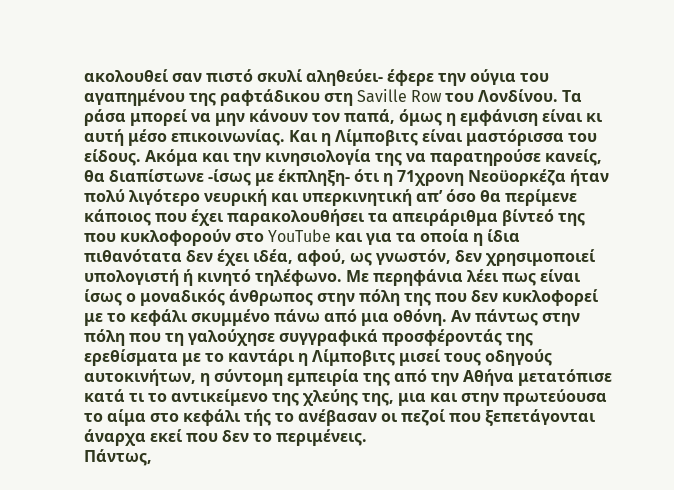ακολουθεί σαν πιστό σκυλί αληθεύει- έφερε την ούγια του αγαπημένου της ραφτάδικου στη Saville Row του Λονδίνου. Τα ράσα μπορεί να μην κάνουν τον παπά, όμως η εμφάνιση είναι κι αυτή μέσο επικοινωνίας. Και η Λίμποβιτς είναι μαστόρισσα του είδους. Ακόμα και την κινησιολογία της να παρατηρούσε κανείς, θα διαπίστωνε -ίσως με έκπληξη- ότι η 71χρονη Νεοϋορκέζα ήταν πολύ λιγότερο νευρική και υπερκινητική απ’ όσο θα περίμενε κάποιος που έχει παρακολουθήσει τα απειράριθμα βίντεό της που κυκλοφορούν στο YouTube και για τα οποία η ίδια πιθανότατα δεν έχει ιδέα, αφού, ως γνωστόν, δεν χρησιμοποιεί υπολογιστή ή κινητό τηλέφωνο. Με περηφάνια λέει πως είναι ίσως ο μοναδικός άνθρωπος στην πόλη της που δεν κυκλοφορεί με το κεφάλι σκυμμένο πάνω από μια οθόνη. Αν πάντως στην πόλη που τη γαλούχησε συγγραφικά προσφέροντάς της ερεθίσματα με το καντάρι η Λίμποβιτς μισεί τους οδηγούς αυτοκινήτων, η σύντομη εμπειρία της από την Αθήνα μετατόπισε κατά τι το αντικείμενο της χλεύης της, μια και στην πρωτεύουσα το αίμα στο κεφάλι τής το ανέβασαν οι πεζοί που ξεπετάγονται άναρχα εκεί που δεν το περιμένεις.
Πάντως,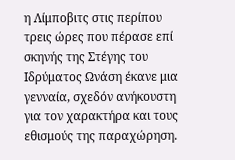η Λίμποβιτς στις περίπου τρεις ώρες που πέρασε επί σκηνής της Στέγης του Ιδρύματος Ωνάση έκανε μια γενναία, σχεδόν ανήκουστη για τον χαρακτήρα και τους εθισμούς της παραχώρηση.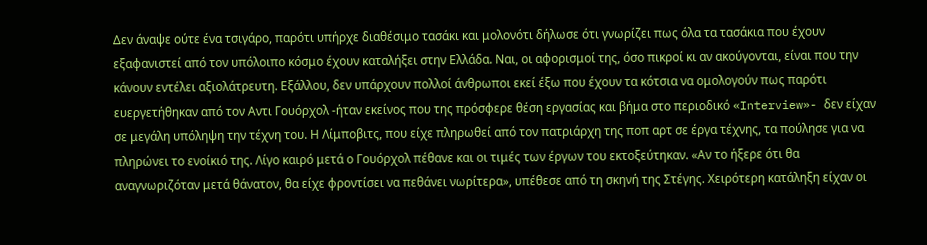Δεν άναψε ούτε ένα τσιγάρο, παρότι υπήρχε διαθέσιμο τασάκι και μολονότι δήλωσε ότι γνωρίζει πως όλα τα τασάκια που έχουν εξαφανιστεί από τον υπόλοιπο κόσμο έχουν καταλήξει στην Ελλάδα. Ναι, οι αφορισμοί της, όσο πικροί κι αν ακούγονται, είναι που την κάνουν εντέλει αξιολάτρευτη. Εξάλλου, δεν υπάρχουν πολλοί άνθρωποι εκεί έξω που έχουν τα κότσια να ομολογούν πως παρότι ευεργετήθηκαν από τον Αντι Γουόρχολ -ήταν εκείνος που της πρόσφερε θέση εργασίας και βήμα στο περιοδικό «Interview»- δεν είχαν σε μεγάλη υπόληψη την τέχνη του. Η Λίμποβιτς, που είχε πληρωθεί από τον πατριάρχη της ποπ αρτ σε έργα τέχνης, τα πούλησε για να πληρώνει το ενοίκιό της. Λίγο καιρό μετά ο Γουόρχολ πέθανε και οι τιμές των έργων του εκτοξεύτηκαν. «Αν το ήξερε ότι θα αναγνωριζόταν μετά θάνατον, θα είχε φροντίσει να πεθάνει νωρίτερα», υπέθεσε από τη σκηνή της Στέγης. Χειρότερη κατάληξη είχαν οι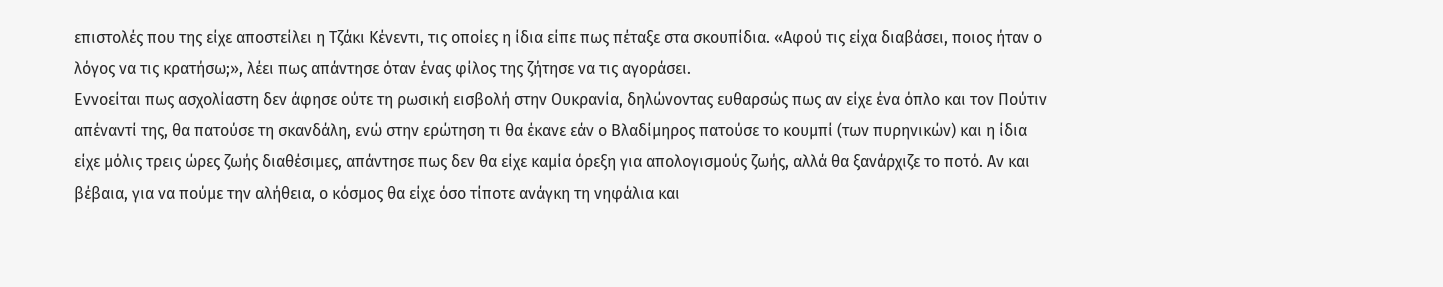επιστολές που της είχε αποστείλει η Τζάκι Κένεντι, τις οποίες η ίδια είπε πως πέταξε στα σκουπίδια. «Αφού τις είχα διαβάσει, ποιος ήταν ο λόγος να τις κρατήσω;», λέει πως απάντησε όταν ένας φίλος της ζήτησε να τις αγοράσει.
Εννοείται πως ασχολίαστη δεν άφησε ούτε τη ρωσική εισβολή στην Ουκρανία, δηλώνοντας ευθαρσώς πως αν είχε ένα όπλο και τον Πούτιν απέναντί της, θα πατούσε τη σκανδάλη, ενώ στην ερώτηση τι θα έκανε εάν ο Βλαδίμηρος πατούσε το κουμπί (των πυρηνικών) και η ίδια είχε μόλις τρεις ώρες ζωής διαθέσιμες, απάντησε πως δεν θα είχε καμία όρεξη για απολογισμούς ζωής, αλλά θα ξανάρχιζε το ποτό. Αν και βέβαια, για να πούμε την αλήθεια, ο κόσμος θα είχε όσο τίποτε ανάγκη τη νηφάλια και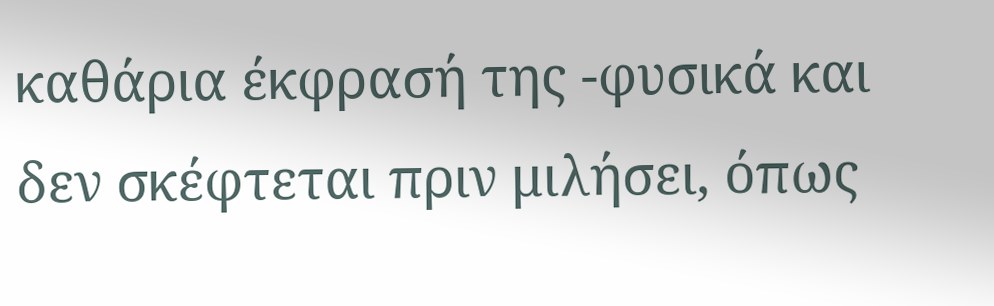καθάρια έκφρασή της -φυσικά και δεν σκέφτεται πριν μιλήσει, όπως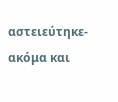αστειεύτηκε- ακόμα και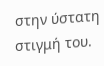στην ύστατη στιγμή του.